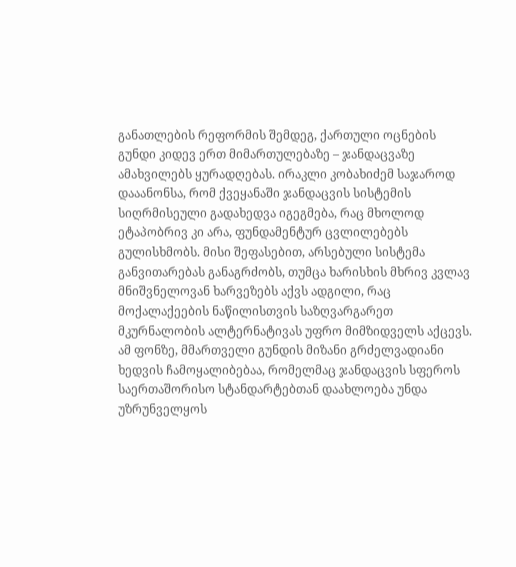განათლების რეფორმის შემდეგ, ქართული ოცნების გუნდი კიდევ ერთ მიმართულებაზე – ჯანდაცვაზე ამახვილებს ყურადღებას. ირაკლი კობახიძემ საჯაროდ დააანონსა, რომ ქვეყანაში ჯანდაცვის სისტემის სიღრმისეული გადახედვა იგეგმება, რაც მხოლოდ ეტაპობრივ კი არა, ფუნდამენტურ ცვლილებებს გულისხმობს. მისი შეფასებით, არსებული სისტემა განვითარებას განაგრძობს, თუმცა ხარისხის მხრივ კვლავ მნიშვნელოვან ხარვეზებს აქვს ადგილი, რაც მოქალაქეების ნაწილისთვის საზღვარგარეთ მკურნალობის ალტერნატივას უფრო მიმზიდველს აქცევს. ამ ფონზე, მმართველი გუნდის მიზანი გრძელვადიანი ხედვის ჩამოყალიბებაა, რომელმაც ჯანდაცვის სფეროს საერთაშორისო სტანდარტებთან დაახლოება უნდა უზრუნველყოს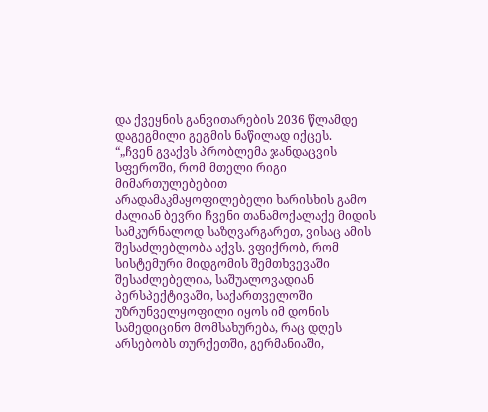და ქვეყნის განვითარების 2036 წლამდე დაგეგმილი გეგმის ნაწილად იქცეს.
“„ჩვენ გვაქვს პრობლემა ჯანდაცვის სფეროში, რომ მთელი რიგი მიმართულებებით არადამაკმაყოფილებელი ხარისხის გამო ძალიან ბევრი ჩვენი თანამოქალაქე მიდის სამკურნალოდ საზღვარგარეთ, ვისაც ამის შესაძლებლობა აქვს. ვფიქრობ, რომ სისტემური მიდგომის შემთხვევაში შესაძლებელია, საშუალოვადიან პერსპექტივაში, საქართველოში უზრუნველყოფილი იყოს იმ დონის სამედიცინო მომსახურება, რაც დღეს არსებობს თურქეთში, გერმანიაში,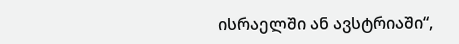ისრაელში ან ავსტრიაში“,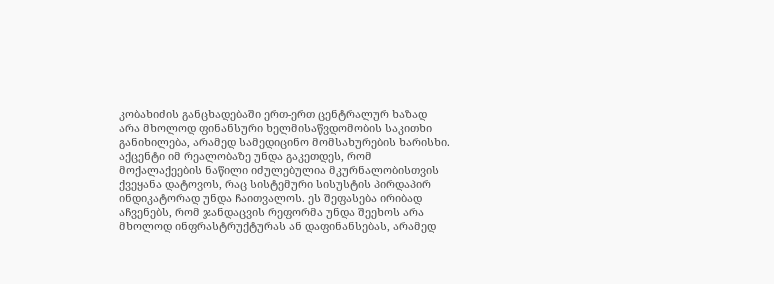კობახიძის განცხადებაში ერთ-ერთ ცენტრალურ ხაზად არა მხოლოდ ფინანსური ხელმისაწვდომობის საკითხი განიხილება, არამედ სამედიცინო მომსახურების ხარისხი. აქცენტი იმ რეალობაზე უნდა გაკეთდეს, რომ მოქალაქეების ნაწილი იძულებულია მკურნალობისთვის ქვეყანა დატოვოს, რაც სისტემური სისუსტის პირდაპირ ინდიკატორად უნდა ჩაითვალოს. ეს შეფასება ირიბად აჩვენებს, რომ ჯანდაცვის რეფორმა უნდა შეეხოს არა მხოლოდ ინფრასტრუქტურას ან დაფინანსებას, არამედ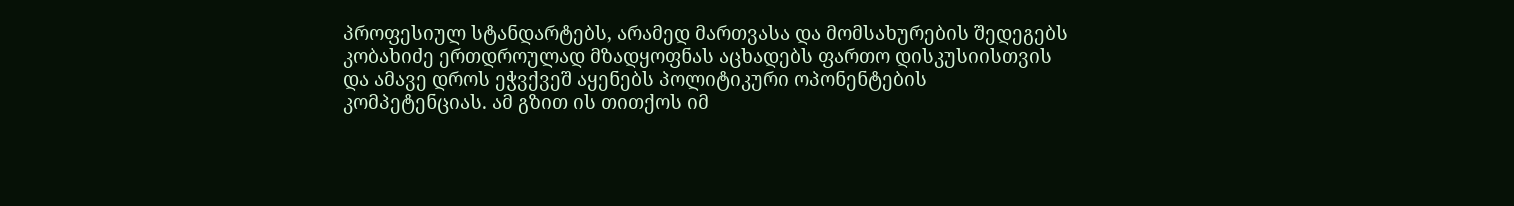პროფესიულ სტანდარტებს, არამედ მართვასა და მომსახურების შედეგებს
კობახიძე ერთდროულად მზადყოფნას აცხადებს ფართო დისკუსიისთვის და ამავე დროს ეჭვქვეშ აყენებს პოლიტიკური ოპონენტების კომპეტენციას. ამ გზით ის თითქოს იმ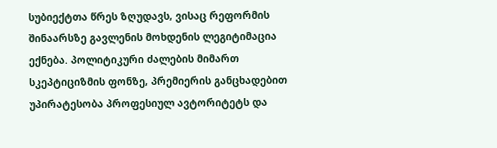სუბიექტთა წრეს ზღუდავს, ვისაც რეფორმის შინაარსზე გავლენის მოხდენის ლეგიტიმაცია ექნება. პოლიტიკური ძალების მიმართ სკეპტიციზმის ფონზე, პრემიერის განცხადებით უპირატესობა პროფესიულ ავტორიტეტს და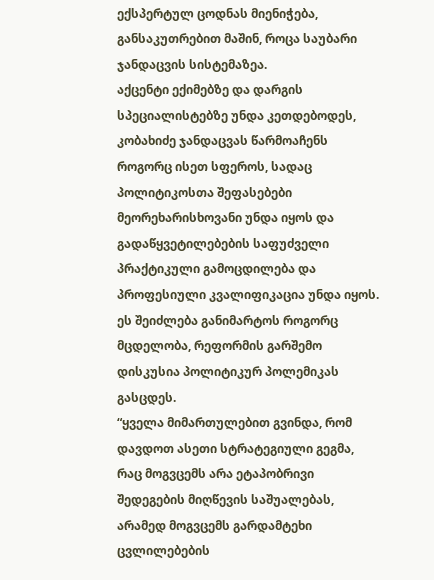ექსპერტულ ცოდნას მიენიჭება, განსაკუთრებით მაშინ, როცა საუბარი ჯანდაცვის სისტემაზეა.
აქცენტი ექიმებზე და დარგის სპეციალისტებზე უნდა კეთდებოდეს, კობახიძე ჯანდაცვას წარმოაჩენს როგორც ისეთ სფეროს, სადაც პოლიტიკოსთა შეფასებები მეორეხარისხოვანი უნდა იყოს და გადაწყვეტილებების საფუძველი პრაქტიკული გამოცდილება და პროფესიული კვალიფიკაცია უნდა იყოს. ეს შეიძლება განიმარტოს როგორც მცდელობა, რეფორმის გარშემო დისკუსია პოლიტიკურ პოლემიკას გასცდეს.
“ყველა მიმართულებით გვინდა, რომ დავდოთ ასეთი სტრატეგიული გეგმა, რაც მოგვცემს არა ეტაპობრივი შედეგების მიღწევის საშუალებას, არამედ მოგვცემს გარდამტეხი ცვლილებების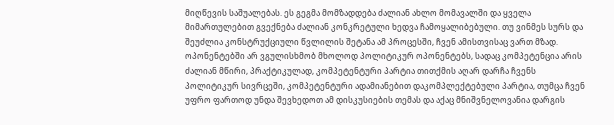მიღწევის საშუალებას. ეს გეგმა მომზადდება ძალიან ახლო მომავალში და ყველა მიმართულებით გვექნება ძალიან კონკრეტული ხედვა ჩამოყალიბებული. თუ ვინმეს სურს და შეუძლია კონსტრუქციული წვლილის შეტანა ამ პროცესში, ჩვენ ამისთვისაც ვართ მზად. ოპონენტებში არ ვგულისხმობ მხოლოდ პოლიტიკურ ოპონენტებს, სადაც კომპეტენცია არის ძალიან მწირი, პრაქტიკულად, კომპეტენტური პარტია თითქმის აღარ დარჩა ჩვენს პოლიტიკურ სივრცეში, კომპეტენტური ადამიანებით დაკომპლექტებული პარტია, თუმცა ჩვენ უფრო ფართოდ უნდა შევხედოთ ამ დისკუსიების თემას და აქაც მნიშვნელოვანია დარგის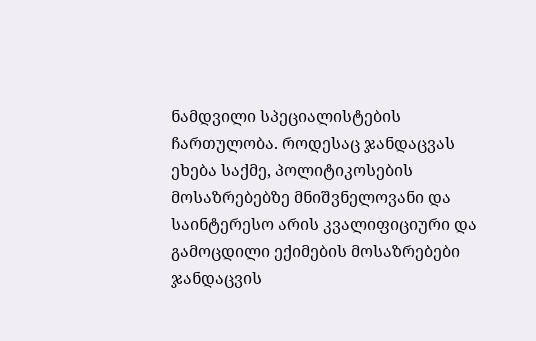ნამდვილი სპეციალისტების ჩართულობა. როდესაც ჯანდაცვას ეხება საქმე, პოლიტიკოსების მოსაზრებებზე მნიშვნელოვანი და საინტერესო არის კვალიფიციური და გამოცდილი ექიმების მოსაზრებები ჯანდაცვის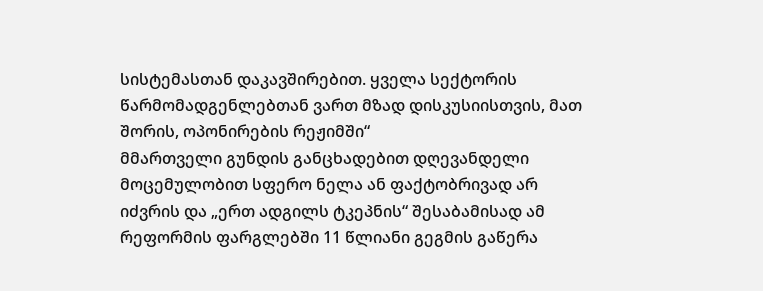სისტემასთან დაკავშირებით. ყველა სექტორის წარმომადგენლებთან ვართ მზად დისკუსიისთვის, მათ შორის, ოპონირების რეჟიმში“
მმართველი გუნდის განცხადებით დღევანდელი მოცემულობით სფერო ნელა ან ფაქტობრივად არ იძვრის და „ერთ ადგილს ტკეპნის“ შესაბამისად ამ რეფორმის ფარგლებში 11 წლიანი გეგმის გაწერა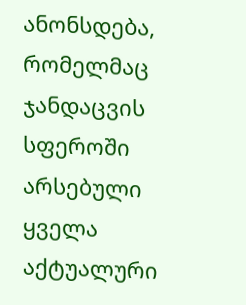ანონსდება, რომელმაც ჯანდაცვის სფეროში არსებული ყველა აქტუალური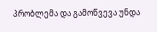პრობლემა და გამოწვევა უნდა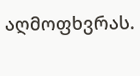აღმოფხვრას.